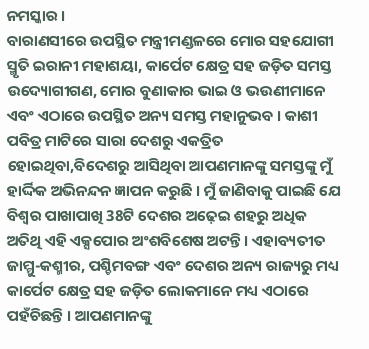ନମସ୍କାର ।
ବାରାଣସୀରେ ଉପସ୍ଥିତ ମନ୍ତ୍ରୀମଣ୍ଡଳରେ ମୋର ସହଯୋଗୀ ସ୍ମୃତି ଇରାନୀ ମହାଶୟା, କାର୍ପେଟ କ୍ଷେତ୍ର ସହ ଜଡ଼ିତ ସମସ୍ତ ଉଦ୍ୟୋଗୀଗଣ, ମୋର ବୁଣାକାର ଭାଇ ଓ ଭଉଣୀମାନେ ଏବଂ ଏଠାରେ ଉପସ୍ଥିତ ଅନ୍ୟ ସମସ୍ତ ମହାନୁଭବ । କାଶୀ ପବିତ୍ର ମାଟିରେ ସାରା ଦେଶରୁ ଏକତ୍ରିତ ହୋଇଥିବା,ବିଦେଶରୁ ଆସିଥିବା ଆପଣମାନଙ୍କୁ ସମସ୍ତଙ୍କୁ ମୁଁ ହାର୍ଦ୍ଦିକ ଅଭିନନ୍ଦନ ଜ୍ଞାପନ କରୁଛି । ମୁଁ ଜାଣିବାକୁ ପାଇଛି ଯେ ବିଶ୍ୱର ପାଖାପାଖି 38ଟି ଦେଶର ଅଢ଼େଇ ଶହରୁ ଅଧିକ ଅତିଥି ଏହି ଏକ୍ସପୋର ଅଂଶବିଶେଷ ଅଟନ୍ତି । ଏହାବ୍ୟତୀତ ଜାମ୍ମୁ-କଶ୍ମୀର, ପଶ୍ଚିମବଙ୍ଗ ଏବଂ ଦେଶର ଅନ୍ୟ ରାଜ୍ୟରୁ ମଧ୍ୟ କାର୍ପେଟ କ୍ଷେତ୍ର ସହ ଜଡ଼ିତ ଲୋକମାନେ ମଧ୍ୟ ଏଠାରେ ପହଁଚିଛନ୍ତି । ଆପଣମାନଙ୍କୁ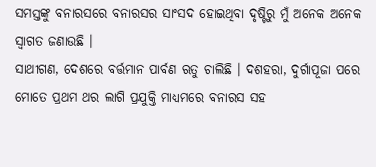ସମସ୍ତଙ୍କୁ ବନାରସରେ ବନାରସର ସାଂସଦ ହୋଇଥିବା ଦୃଷ୍ଟିରୁ ମୁଁ ଅନେକ ଅନେକ ସ୍ୱାଗତ ଜଣାଉଛି ।
ସାଥୀଗଣ, ଦେଶରେ ବର୍ତ୍ତମାନ ପାର୍ବଣ ଋତୁ ଚାଲିଛି । ଦଶହରା, ଦୁର୍ଗାପୂଜା ପରେ ମୋତେ ପ୍ରଥମ ଥର ଲାଗି ପ୍ରଯୁକ୍ତି ମାଧ୍ୟମରେ ବନାରସ ସହ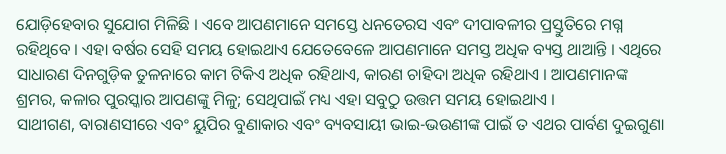ଯୋଡ଼ିହେବାର ସୁଯୋଗ ମିଳିଛି । ଏବେ ଆପଣମାନେ ସମସ୍ତେ ଧନତେରସ ଏବଂ ଦୀପାବଳୀର ପ୍ରସ୍ତୁତିରେ ମଗ୍ନ ରହିଥିବେ । ଏହା ବର୍ଷର ସେହି ସମୟ ହୋଇଥାଏ ଯେତେବେଳେ ଆପଣମାନେ ସମସ୍ତ ଅଧିକ ବ୍ୟସ୍ତ ଥାଆନ୍ତି । ଏଥିରେ ସାଧାରଣ ଦିନଗୁଡ଼ିକ ତୁଳନାରେ କାମ ଟିକିଏ ଅଧିକ ରହିଥାଏ, କାରଣ ଚାହିଦା ଅଧିକ ରହିଥାଏ । ଆପଣମାନଙ୍କ ଶ୍ରମର, କଳାର ପୁରସ୍କାର ଆପଣଙ୍କୁ ମିଳୁ; ସେଥିପାଇଁ ମଧ୍ୟ ଏହା ସବୁଠୁ ଉତ୍ତମ ସମୟ ହୋଇଥାଏ ।
ସାଥୀଗଣ, ବାରାଣସୀରେ ଏବଂ ୟୁପିର ବୁଣାକାର ଏବଂ ବ୍ୟବସାୟୀ ଭାଇ-ଭଉଣୀଙ୍କ ପାଇଁ ତ ଏଥର ପାର୍ବଣ ଦୁଇଗୁଣା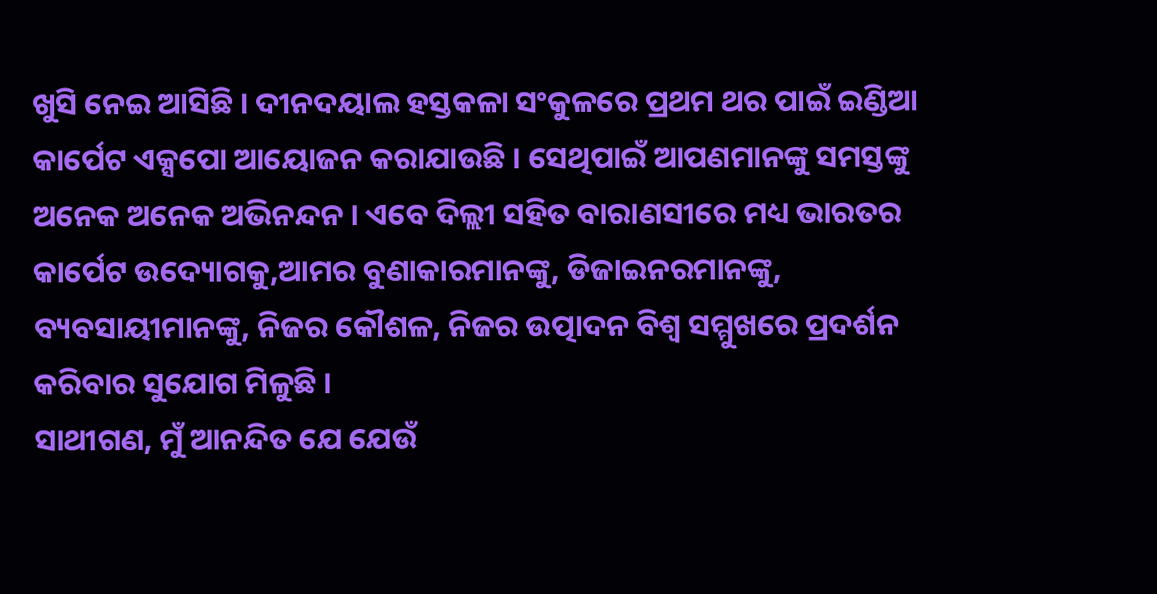ଖୁସି ନେଇ ଆସିଛି । ଦୀନଦୟାଲ ହସ୍ତକଳା ସଂକୁଳରେ ପ୍ରଥମ ଥର ପାଇଁ ଇଣ୍ଡିଆ କାର୍ପେଟ ଏକ୍ସପୋ ଆୟୋଜନ କରାଯାଉଛି । ସେଥିପାଇଁ ଆପଣମାନଙ୍କୁ ସମସ୍ତଙ୍କୁ ଅନେକ ଅନେକ ଅଭିନନ୍ଦନ । ଏବେ ଦିଲ୍ଲୀ ସହିତ ବାରାଣସୀରେ ମଧ୍ୟ ଭାରତର କାର୍ପେଟ ଉଦ୍ୟୋଗକୁ,ଆମର ବୁଣାକାରମାନଙ୍କୁ, ଡିଜାଇନରମାନଙ୍କୁ, ବ୍ୟବସାୟୀମାନଙ୍କୁ, ନିଜର କୌଶଳ, ନିଜର ଉତ୍ପାଦନ ବିଶ୍ୱ ସମ୍ମୁଖରେ ପ୍ରଦର୍ଶନ କରିବାର ସୁଯୋଗ ମିଳୁଛି ।
ସାଥୀଗଣ, ମୁଁ ଆନନ୍ଦିତ ଯେ ଯେଉଁ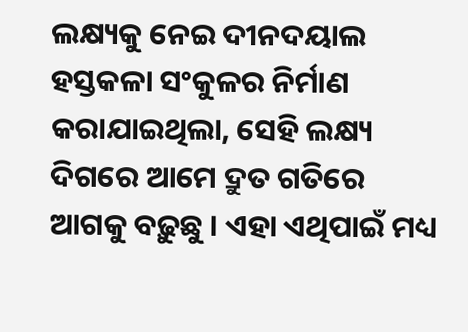ଲକ୍ଷ୍ୟକୁ ନେଇ ଦୀନଦୟାଲ ହସ୍ତକଳା ସଂକୁଳର ନିର୍ମାଣ କରାଯାଇଥିଲା, ସେହି ଲକ୍ଷ୍ୟ ଦିଗରେ ଆମେ ଦ୍ରୁତ ଗତିରେ ଆଗକୁ ବଢ଼ୁଛୁ । ଏହା ଏଥିପାଇଁ ମଧ୍ୟ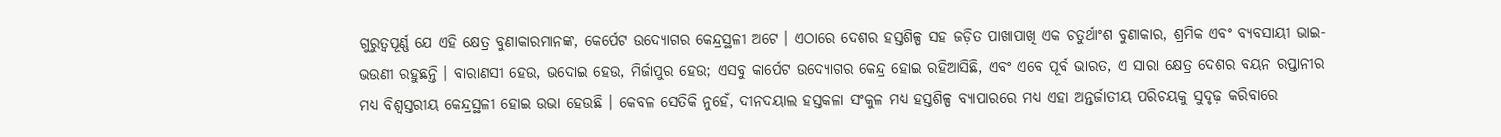ଗୁରୁତ୍ୱପୂର୍ଣ୍ଣ ଯେ ଏହି କ୍ଷେତ୍ର ବୁଣାକାରମାନଙ୍କ, କେର୍ପେଟ ଉଦ୍ୟୋଗର କେନ୍ଦ୍ରସ୍ଥଳୀ ଅଟେ । ଏଠାରେ ଦେଶର ହସ୍ତଶିଳ୍ପ ସହ ଜଡ଼ିତ ପାଖାପାଖି ଏକ ଚତୁର୍ଥାଂଶ ବୁଣାକାର, ଶ୍ରମିକ ଏବଂ ବ୍ୟବସାୟୀ ଭାଇ-ଭଉଣୀ ରହୁଛନ୍ତି । ବାରାଣସୀ ହେଉ, ଭଦୋଇ ହେଉ, ମିର୍ଜାପୁର ହେଉ; ଏସବୁ କାର୍ପେଟ ଉଦ୍ୟୋଗର କେନ୍ଦ୍ର ହୋଇ ରହିଆସିଛି, ଏବଂ ଏବେ ପୂର୍ବ ଭାରତ, ଏ ସାରା କ୍ଷେତ୍ର ଦେଶର ବୟନ ରପ୍ତାନୀର ମଧ୍ୟ ବିଶ୍ୱସ୍ତରୀୟ କେନ୍ଦ୍ରସ୍ଥଳୀ ହୋଇ ଉଭା ହେଉଛି । କେବଳ ସେତିକି ନୁହେଁ, ଦୀନଦୟାଲ ହସ୍ତକଳା ସଂକୁଳ ମଧ୍ୟ ହସ୍ତଶିଳ୍ପ ବ୍ୟାପାରରେ ମଧ୍ୟ ଏହା ଅନ୍ତର୍ଜାତୀୟ ପରିଚୟକୁ ସୁଦୃଢ଼ କରିବାରେ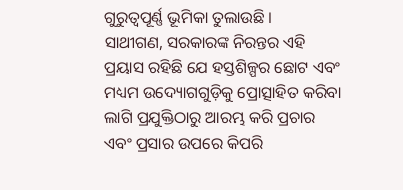ଗୁରୁତ୍ୱପୂର୍ଣ୍ଣ ଭୂମିକା ତୁଲାଉଛି ।
ସାଥୀଗଣ, ସରକାରଙ୍କ ନିରନ୍ତର ଏହି ପ୍ରୟାସ ରହିଛି ଯେ ହସ୍ତଶିଳ୍ପର ଛୋଟ ଏବଂ ମଧ୍ୟମ ଉଦ୍ୟୋଗଗୁଡ଼ିକୁ ପ୍ରୋତ୍ସାହିତ କରିବା ଲାଗି ପ୍ରଯୁକ୍ତିଠାରୁ ଆରମ୍ଭ କରି ପ୍ରଚାର ଏବଂ ପ୍ରସାର ଉପରେ କିପରି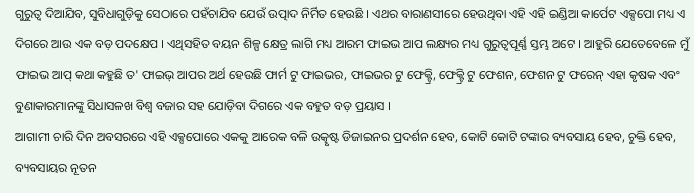ଗୁରୁତ୍ୱ ଦିଆଯିବ, ସୁବିଧାଗୁଡ଼ିକୁ ସେଠାରେ ପହଁଚାଯିବ ଯେଉଁ ଉତ୍ପାଦ ନିର୍ମିତ ହେଉଛି । ଏଥର ବାରାଣସୀରେ ହେଉଥିବା ଏହି ଏହି ଇଣ୍ଡିଆ କାର୍ପେଟ ଏକ୍ସପୋ ମଧ୍ୟ ଏ ଦିଗରେ ଆଉ ଏକ ବଡ଼ ପଦକ୍ଷେପ । ଏଥିସହିତ ବୟନ ଶିଳ୍ପ କ୍ଷେତ୍ର ଲାଗି ମଧ୍ୟ ଆରମ ଫାଇଭ ଆପ ଲକ୍ଷ୍ୟର ମଧ୍ୟ ଗୁରୁତ୍ୱପୂର୍ଣ୍ଣ ସ୍ତମ୍ଭ ଅଟେ । ଆହୁରି ଯେତେବେଳେ ମୁଁ ଫାଇଭ ଆପ୍ କଥା କହୁଛି ତ' ଫାଇଭ୍ ଆପର ଅର୍ଥ ହେଉଛି ଫାର୍ମ ଟୁ ଫାଇଭର, ଫାଇଭର ଟୁ ଫେକ୍ଟ୍ରି, ଫେକ୍ଟ୍ରି ଟୁ ଫେଶନ, ଫେଶନ ଟୁ ଫରେନ୍ ଏହା କୃଷକ ଏବଂ ବୁଣାକାରମାନଙ୍କୁ ସିଧାସଳଖ ବିଶ୍ୱ ବଜାର ସହ ଯୋଡ଼ିବା ଦିଗରେ ଏକ ବହୁତ ବଡ଼ ପ୍ରୟାସ ।
ଆଗାମୀ ଚାରି ଦିନ ଅବସରରେ ଏହି ଏକ୍ସପୋରେ ଏକକୁ ଆରେକ ବଳି ଉତ୍କୃଷ୍ଟ ଡିଜାଇନର ପ୍ରଦର୍ଶନ ହେବ, କୋଟି କୋଟି ଟଙ୍କାର ବ୍ୟବସାୟ ହେବ, ଚୁକ୍ତି ହେବ, ବ୍ୟବସାୟର ନୂତନ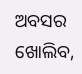ଅବସର ଖୋଲିବ,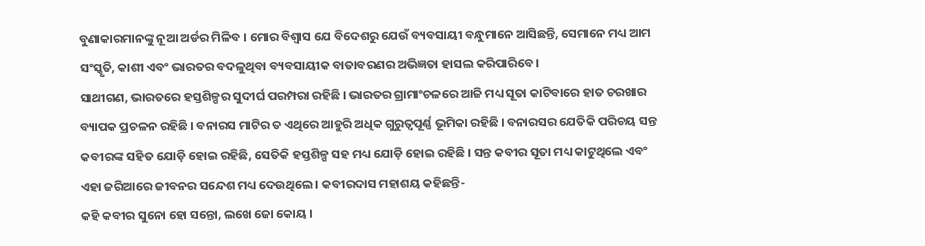ବୁଣାକାରମାନଙ୍କୁ ନୂଆ ଅର୍ଡର ମିଳିବ । ମୋର ବିଶ୍ୱାସ ଯେ ବିଦେଶରୁ ଯେଉଁ ବ୍ୟବସାୟୀ ବନ୍ଧୁମାନେ ଆସିଛନ୍ତି, ସେମାନେ ମଧ୍ୟ ଆମ ସଂସ୍କୃତି, କାଶୀ ଏବଂ ଭାରତର ବଦଳୁଥିବା ବ୍ୟବସାୟୀକ ବାତାବରଣର ଅଭିଜ୍ଞତା ହାସଲ କରିପାରିବେ ।
ସାଥୀଗଣ, ଭାରତରେ ହସ୍ତଶିଳ୍ପର ସୁଦୀର୍ଘ ପରମ୍ପରା ରହିଛି । ଭାରତର ଗ୍ରାମାଂଚଳରେ ଆଜି ମଧ୍ୟ ସୂତା କାଟିବାରେ ହାତ ଚରଖାର ବ୍ୟାପକ ପ୍ରଚଳନ ରହିଛି । ବନାରସ ମାଟିର ତ ଏଥିରେ ଆହୁରି ଅଧିକ ଗୁରୁତ୍ୱପୂର୍ଣ୍ଣ ଭୂମିକା ରହିଛି । ବନାରସର ଯେତିକି ପରିଚୟ ସନ୍ତ କବୀରଙ୍କ ସହିତ ଯୋଡ଼ି ହୋଇ ରହିଛି, ସେତିକି ହସ୍ତଶିଳ୍ପ ସହ ମଧ୍ୟ ଯୋଡ଼ି ହୋଇ ରହିଛି । ସନ୍ତ କବୀର ସୂତା ମଧ୍ୟ କାଟୁଥିଲେ ଏବଂ ଏହା ଜରିଆରେ ଜୀବନର ସନ୍ଦେଶ ମଧ୍ୟ ଦେଉଥିଲେ । କବୀରଦାସ ମହାଶୟ କହିଛନ୍ତି-
କହି କବୀର ସୁନୋ ହୋ ସନ୍ତୋ, ଲଖେ ଜୋ କୋୟ ।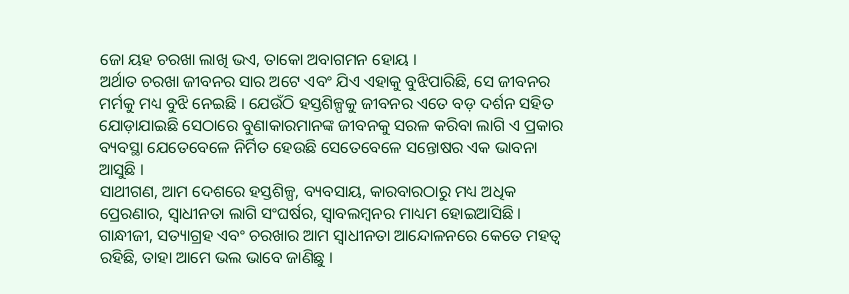ଜୋ ୟହ ଚରଖା ଲାଖି ଭଏ, ତାକୋ ଅବାଗମନ ହୋୟ ।
ଅର୍ଥାତ ଚରଖା ଜୀବନର ସାର ଅଟେ ଏବଂ ଯିଏ ଏହାକୁ ବୁଝିପାରିଛି, ସେ ଜୀବନର ମର୍ମକୁ ମଧ୍ୟ ବୁଝି ନେଇଛି । ଯେଉଁଠି ହସ୍ତଶିଳ୍ପକୁ ଜୀବନର ଏତେ ବଡ଼ ଦର୍ଶନ ସହିତ ଯୋଡ଼ାଯାଇଛି ସେଠାରେ ବୁଣାକାରମାନଙ୍କ ଜୀବନକୁ ସରଳ କରିବା ଲାଗି ଏ ପ୍ରକାର ବ୍ୟବସ୍ଥା ଯେତେବେଳେ ନିର୍ମିତ ହେଉଛି ସେତେବେଳେ ସନ୍ତୋଷର ଏକ ଭାବନା ଆସୁଛି ।
ସାଥୀଗଣ, ଆମ ଦେଶରେ ହସ୍ତଶିଳ୍ପ, ବ୍ୟବସାୟ, କାରବାରଠାରୁ ମଧ୍ୟ ଅଧିକ ପ୍ରେରଣାର, ସ୍ୱାଧୀନତା ଲାଗି ସଂଘର୍ଷର, ସ୍ୱାବଲମ୍ବନର ମାଧ୍ୟମ ହୋଇଆସିଛି । ଗାନ୍ଧୀଜୀ, ସତ୍ୟାଗ୍ରହ ଏବଂ ଚରଖାର ଆମ ସ୍ୱାଧୀନତା ଆନ୍ଦୋଳନରେ କେତେ ମହତ୍ୱ ରହିଛି, ତାହା ଆମେ ଭଲ ଭାବେ ଜାଣିଛୁ ।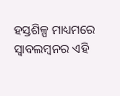ହସ୍ତଶିଳ୍ପ ମାଧ୍ୟମରେ ସ୍ୱାବଲମ୍ବନର ଏହି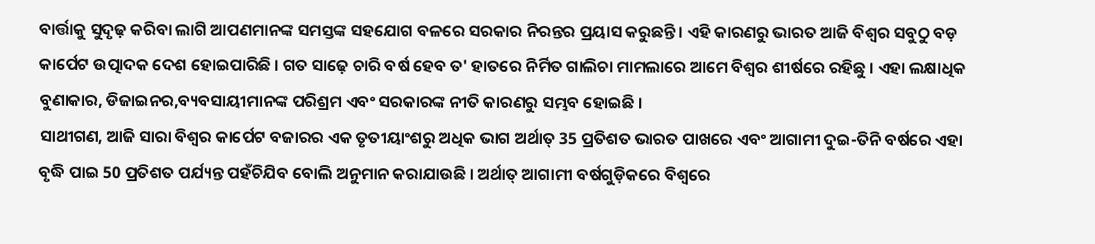ବାର୍ତ୍ତାକୁ ସୁଦୃଢ଼ କରିବା ଲାଗି ଆପଣମାନଙ୍କ ସମସ୍ତଙ୍କ ସହଯୋଗ ବଳରେ ସରକାର ନିରନ୍ତର ପ୍ରୟାସ କରୁଛନ୍ତି । ଏହି କାରଣରୁ ଭାରତ ଆଜି ବିଶ୍ୱର ସବୁଠୁ ବଡ଼ କାର୍ପେଟ ଉତ୍ପାଦକ ଦେଶ ହୋଇପାରିଛି । ଗତ ସାଢ଼େ ଚାରି ବର୍ଷ ହେବ ତ' ହାତରେ ନିର୍ମିତ ଗାଲିଚା ମାମଲାରେ ଆମେ ବିଶ୍ୱର ଶୀର୍ଷରେ ରହିଛୁ । ଏହା ଲକ୍ଷାଧିକ ବୁଣାକାର, ଡିଜାଇନର,ବ୍ୟବସାୟୀମାନଙ୍କ ପରିଶ୍ରମ ଏବଂ ସରକାରଙ୍କ ନୀତି କାରଣରୁ ସମ୍ଭବ ହୋଇଛି ।
ସାଥୀଗଣ, ଆଜି ସାରା ବିଶ୍ୱର କାର୍ପେଟ ବଜାରର ଏକ ତୃତୀୟାଂଶରୁ ଅଧିକ ଭାଗ ଅର୍ଥାତ୍ 35 ପ୍ରତିଶତ ଭାରତ ପାଖରେ ଏବଂ ଆଗାମୀ ଦୁଇ-ତିନି ବର୍ଷରେ ଏହା ବୃଦ୍ଧି ପାଇ 50 ପ୍ରତିଶତ ପର୍ଯ୍ୟନ୍ତ ପହଁଚିଯିବ ବୋଲି ଅନୁମାନ କରାଯାଉଛି । ଅର୍ଥାତ୍ ଆଗାମୀ ବର୍ଷଗୁଡ଼ିକରେ ବିଶ୍ୱରେ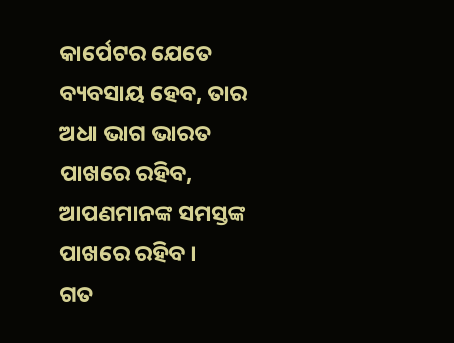କାର୍ପେଟର ଯେତେ ବ୍ୟବସାୟ ହେବ, ତାର ଅଧା ଭାଗ ଭାରତ ପାଖରେ ରହିବ, ଆପଣମାନଙ୍କ ସମସ୍ତଙ୍କ ପାଖରେ ରହିବ ।
ଗତ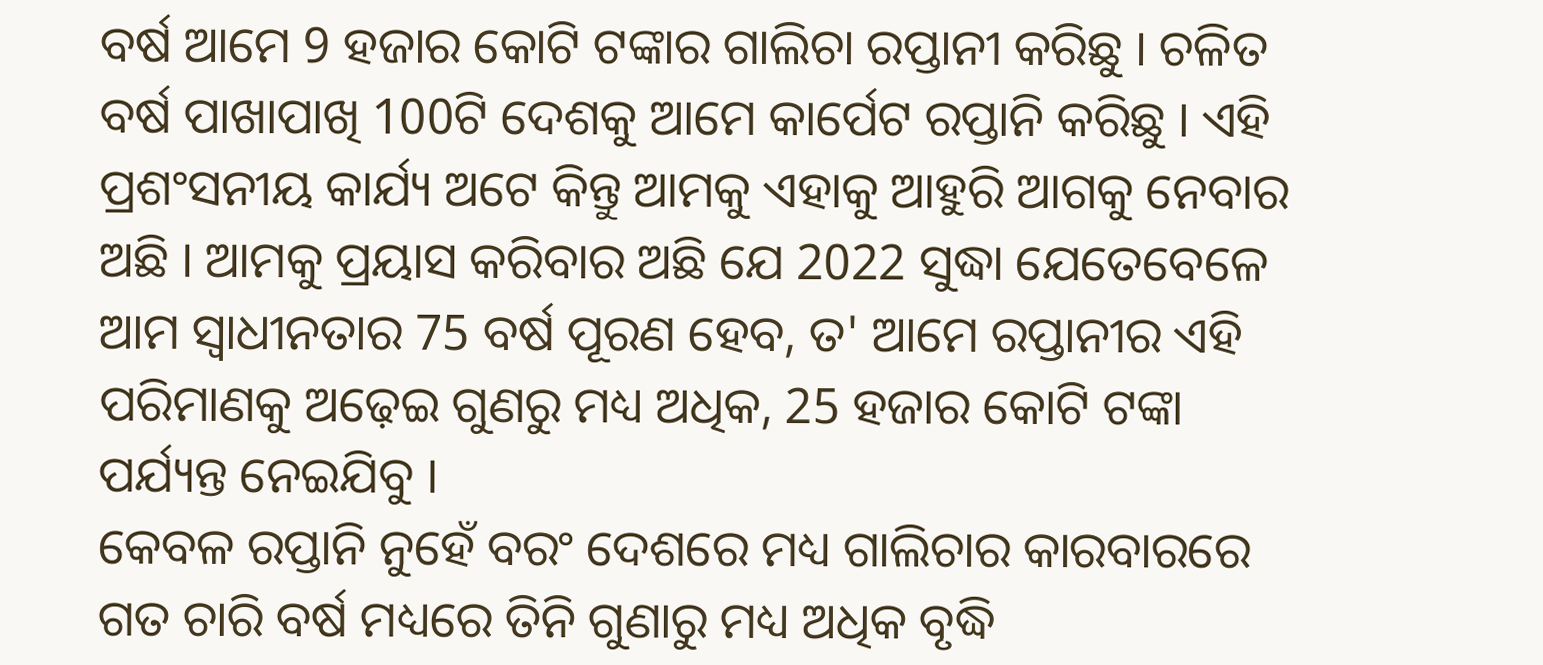ବର୍ଷ ଆମେ 9 ହଜାର କୋଟି ଟଙ୍କାର ଗାଲିଚା ରପ୍ତାନୀ କରିଛୁ । ଚଳିତ ବର୍ଷ ପାଖାପାଖି 100ଟି ଦେଶକୁ ଆମେ କାର୍ପେଟ ରପ୍ତାନି କରିଛୁ । ଏହି ପ୍ରଶଂସନୀୟ କାର୍ଯ୍ୟ ଅଟେ କିନ୍ତୁ ଆମକୁ ଏହାକୁ ଆହୁରି ଆଗକୁ ନେବାର ଅଛି । ଆମକୁ ପ୍ରୟାସ କରିବାର ଅଛି ଯେ 2022 ସୁଦ୍ଧା ଯେତେବେଳେ ଆମ ସ୍ୱାଧୀନତାର 75 ବର୍ଷ ପୂରଣ ହେବ, ତ' ଆମେ ରପ୍ତାନୀର ଏହି ପରିମାଣକୁ ଅଢ଼େଇ ଗୁଣରୁ ମଧ୍ୟ ଅଧିକ, 25 ହଜାର କୋଟି ଟଙ୍କା ପର୍ଯ୍ୟନ୍ତ ନେଇଯିବୁ ।
କେବଳ ରପ୍ତାନି ନୁହେଁ ବରଂ ଦେଶରେ ମଧ୍ୟ ଗାଲିଚାର କାରବାରରେ ଗତ ଚାରି ବର୍ଷ ମଧ୍ୟରେ ତିନି ଗୁଣାରୁ ମଧ୍ୟ ଅଧିକ ବୃଦ୍ଧି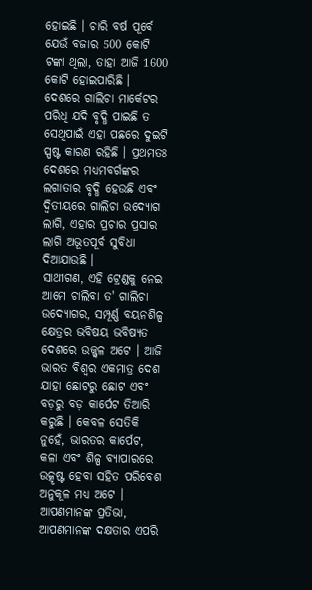ହୋଇଛି । ଚାରି ବର୍ଷ ପୂର୍ବେ ଯେଉଁ ବଜାର 500 କୋଟି ଟଙ୍କା ଥିଲା, ତାହା ଆଜି 1600 କୋଟି ହୋଇପାରିଛି ।
ଦେଶରେ ଗାଲିଚା ମାର୍କେଟର ପରିଧି ଯଦି ବୃଦ୍ଧି ପାଇଛି ତ ସେଥିପାଇଁ ଏହା ପଛରେ ଦୁଇଟି ସ୍ପଷ୍ଟ କାରଣ ରହିଛି । ପ୍ରଥମତଃ ଦେଶରେ ମଧ୍ୟମବର୍ଗଙ୍କର ଲଗାତାର ବୃଦ୍ଧି ହେଉଛି ଏବଂ ଦ୍ୱିତୀୟରେ ଗାଲିଚା ଉଦ୍ୟୋଗ ଲାଗି, ଏହାର ପ୍ରଚାର ପ୍ରସାର ଲାଗି ଅଭୂତପୂର୍ବ ସୁବିଧା ଦିଆଯାଉଛି ।
ସାଥୀଗଣ, ଏହି ଟ୍ରେଣ୍ଡକୁ ନେଇ ଆମେ ଚାଲିବା ତ' ଗାଲିଚା ଉଦ୍ୟୋଗର, ସମ୍ପୂର୍ଣ୍ଣ ବୟନଶିଳ୍ପ କ୍ଷେତ୍ରର ଭବିଷୟ ଭବିଷ୍ୟତ ଦେଶରେ ଉଜ୍ଜ୍ୱଳ ଅଟେ । ଆଜି ଭାରତ ବିଶ୍ୱର ଏକମାତ୍ର ଦେଶ ଯାହା ଛୋଟରୁ ଛୋଟ ଏବଂ ବଡ଼ରୁ ବଡ଼ କାର୍ପେଟ ତିଆରି କରୁଛି । କେବଳ ସେତିକି ନୁହେଁ, ଭାରତର କାର୍ପେଟ, କଳା ଏବଂ ଶିଳ୍ପ ବ୍ୟାପାରରେ ଉତ୍କୃଷ୍ଟ ହେବା ସହିତ ପରିବେଶ ଅନୁକୂଳ ମଧ୍ୟ ଅଟେ । ଆପଣମାନଙ୍କ ପ୍ରତିଭା, ଆପଣମାନଙ୍କ ଦକ୍ଷତାର ଏପରି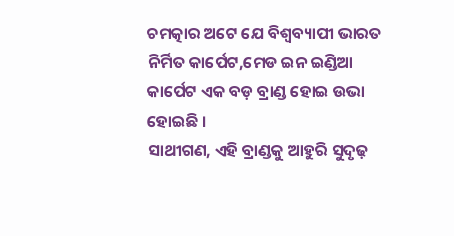ଚମତ୍କାର ଅଟେ ଯେ ବିଶ୍ୱବ୍ୟାପୀ ଭାରତ ନିର୍ମିତ କାର୍ପେଟ,ମେଡ ଇନ ଇଣ୍ଡିଆ କାର୍ପେଟ ଏକ ବଡ଼ ବ୍ରାଣ୍ଡ ହୋଇ ଉଭା ହୋଇଛି ।
ସାଥୀଗଣ, ଏହି ବ୍ରାଣ୍ଡକୁ ଆହୁରି ସୁଦୃଢ଼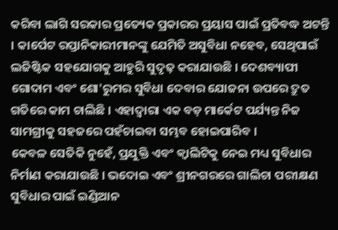କରିବା ଲାଗି ସରକାର ପ୍ରତ୍ୟେକ ପ୍ରକାରର ପ୍ରୟାସ ପାଇଁ ପ୍ରତିବଦ୍ଧ ଅଟନ୍ତି । କାର୍ପେଟ ରପ୍ତାନିକାରୀମାନଙ୍କୁ ଯେମିତି ଅସୁବିଧା ନହେବ, ସେଥିପାଇଁ ଲଜିଷ୍ଟିକ ସହଯୋଗକୁ ଆହୁରି ସୁଦୃଢ଼ କରାଯାଉଛି । ଦେଶବ୍ୟାପୀ ଗୋଦାମ ଏବଂ ଶୋ'ରୁମର ସୁବିଧା ଦେବାର ଯୋଜନା ଉପରେ ଦ୍ରୁତ ଗତିରେ କାମ ଚାଲିଛି । ଏହାଦ୍ୱାରା ଏକ ବଡ଼ ମାର୍କେଟ ପର୍ଯ୍ୟନ୍ତ ନିଜ ସାମଗ୍ରୀକୁ ସହଜରେ ପହଁଚାଇବା ସମ୍ଭବ ହୋଇପାରିବ ।
କେବଳ ସେତିକି ନୁହେଁ, ପ୍ରଯୁକ୍ତି ଏବଂ କ୍ୱାଲିଟିକୁ ନେଇ ମଧ୍ୟ ସୁବିଧାର ନିର୍ମାଣ କରାଯାଉଛି । ଭଦୋଇ ଏବଂ ଶ୍ରୀନଗରରେ ଗାଲିଚା ପରୀକ୍ଷଣ ସୁବିଧାର ପାଇଁ ଇଣ୍ଡିଆନ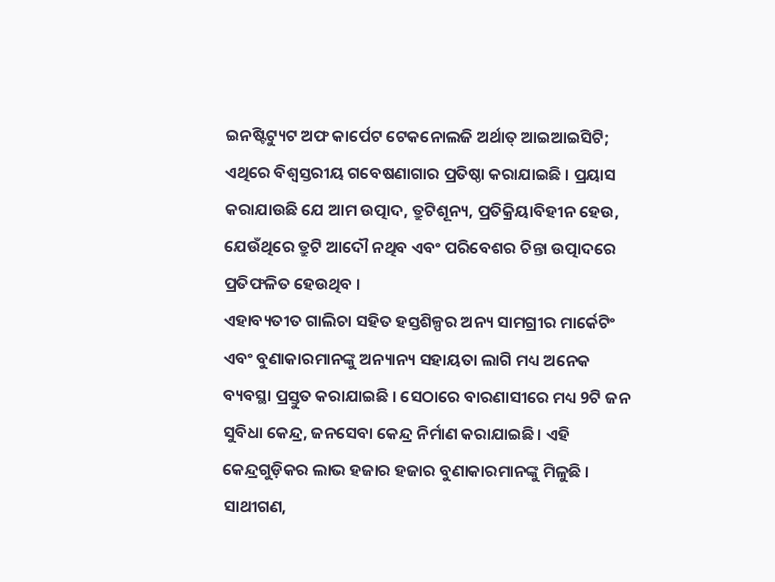ଇନଷ୍ଟିଟ୍ୟୁଟ ଅଫ କାର୍ପେଟ ଟେକନୋଲଜି ଅର୍ଥାତ୍ ଆଇଆଇସିଟି; ଏଥିରେ ବିଶ୍ୱସ୍ତରୀୟ ଗବେଷଣାଗାର ପ୍ରତିଷ୍ଠା କରାଯାଇଛି । ପ୍ରୟାସ କରାଯାଉଛି ଯେ ଆମ ଉତ୍ପାଦ, ତ୍ରୁଟିଶୂନ୍ୟ, ପ୍ରତିକ୍ରିୟାବିହୀନ ହେଉ, ଯେଉଁଥିରେ ତ୍ରୁଟି ଆଦୌ ନଥିବ ଏବଂ ପରିବେଶର ଚିନ୍ତା ଉତ୍ପାଦରେ ପ୍ରତିଫଳିତ ହେଉଥିବ ।
ଏହାବ୍ୟତୀତ ଗାଲିଚା ସହିତ ହସ୍ତଶିଳ୍ପର ଅନ୍ୟ ସାମଗ୍ରୀର ମାର୍କେଟିଂ ଏବଂ ବୁଣାକାରମାନଙ୍କୁ ଅନ୍ୟାନ୍ୟ ସହାୟତା ଲାଗି ମଧ୍ୟ ଅନେକ ବ୍ୟବସ୍ଥା ପ୍ରସ୍ତୁତ କରାଯାଇଛି । ସେଠାରେ ବାରଣାସୀରେ ମଧ୍ୟ 9ଟି ଜନ ସୁବିଧା କେନ୍ଦ୍ର, ଜନସେବା କେନ୍ଦ୍ର ନିର୍ମାଣ କରାଯାଇଛି । ଏହି କେନ୍ଦ୍ରଗୁଡ଼ିକର ଲାଭ ହଜାର ହଜାର ବୁଣାକାରମାନଙ୍କୁ ମିଳୁଛି ।
ସାଥୀଗଣ,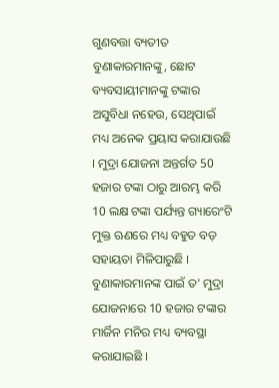ଗୁଣବତ୍ତା ବ୍ୟତୀତ ବୁଣାକାରମାନଙ୍କୁ, ଛୋଟ ବ୍ୟବସାୟୀମାନଙ୍କୁ ଟଙ୍କାର ଅସୁବିଧା ନହେଉ, ସେଥିପାଇଁ ମଧ୍ୟ ଅନେକ ପ୍ରୟାସ କରାଯାଉଛି । ମୁଦ୍ରା ଯୋଜନା ଅନ୍ତର୍ଗତ 50 ହଜାର ଟଙ୍କା ଠାରୁ ଆରମ୍ଭ କରି 10 ଲକ୍ଷ ଟଙ୍କା ପର୍ଯ୍ୟନ୍ତ ଗ୍ୟାରେଂଟି ମୁକ୍ତ ଋଣରେ ମଧ୍ୟ ବହୁତ ବଡ଼ ସହାୟତା ମିଳିପାରୁଛି । ବୁଣାକାରମାନଙ୍କ ପାଇଁ ତ' ମୁଦ୍ରା ଯୋଜନାରେ 10 ହଜାର ଟଙ୍କାର ମାର୍ଜିନ ମନିର ମଧ୍ୟ ବ୍ୟବସ୍ଥା କରାଯାଇଛି ।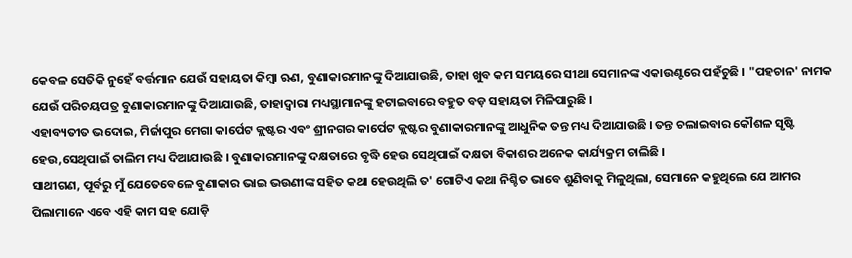କେବଳ ସେତିକି ନୁହେଁ ବର୍ତ୍ତମାନ ଯେଉଁ ସହାୟତା କିମ୍ବା ଋଣ, ବୁଣାକାରମାନଙ୍କୁ ଦିଆଯାଉଛି, ତାହା ଖୁବ କମ ସମୟରେ ସୀଥା ସେମାନଙ୍କ ଏକାଉଣ୍ଟରେ ପହଁଚୁଛି । "ପହଚାନ' ନାମକ ଯେଉଁ ପରିଚୟପତ୍ର ବୁଣାକାରମାନଙ୍କୁ ଦିଆଯାଉଛି, ତାହାଦ୍ୱାରା ମଧ୍ୟସ୍ଥାମାନଙ୍କୁ ହଟାଇବାରେ ବହୁତ ବଡ଼ ସହାୟତା ମିଳିପାରୁଛି ।
ଏହାବ୍ୟତୀତ ଭଦୋଇ, ମିର୍ଜାପୁର ମେଗା କାର୍ପେଟ କ୍ଲଷ୍ଟର ଏବଂ ଶ୍ରୀନଗର କାର୍ପେଟ କ୍ଲଷ୍ଟର ବୁଣାକାରମାନଙ୍କୁ ଆଧୁନିକ ତନ୍ତ ମଧ୍ୟ ଦିଆଯାଉଛି । ତନ୍ତ ଚଲାଇବାର କୌଶଳ ସୃଷ୍ଟି ହେଉ,ସେଥିପାଇଁ ତାଲିମ ମଧ୍ୟ ଦିଆଯାଉଛି । ବୁଣାକାରମାନଙ୍କୁ ଦକ୍ଷତାରେ ବୃଦ୍ଧି ହେଉ ସେଥିପାଇଁ ଦକ୍ଷତା ବିକାଶର ଅନେକ କାର୍ଯ୍ୟକ୍ରମ ଚାଲିଛି ।
ସାଥୀଗଣ, ପୂର୍ବରୁ ମୁଁ ଯେତେବେଳେ ବୁଣାକାର ଭାଇ ଭଉଣୀଙ୍କ ସହିତ କଥା ହେଉଥିଲି ତ' ଗୋଟିଏ କଥା ନିଶ୍ଚିତ ଭାବେ ଶୁଣିବାକୁ ମିଳୁଥିଲା, ସେମାନେ କହୁଥିଲେ ଯେ ଆମର ପିଲାମାନେ ଏବେ ଏହି କାମ ସହ ଯୋଡ଼ି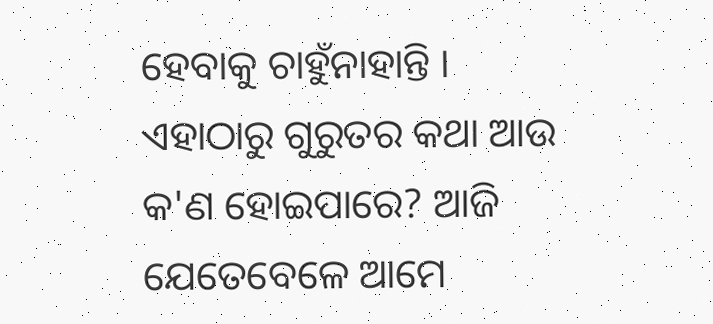ହେବାକୁ ଚାହୁଁନାହାନ୍ତି । ଏହାଠାରୁ ଗୁରୁତର କଥା ଆଉ କ'ଣ ହୋଇପାରେ? ଆଜି ଯେତେବେଳେ ଆମେ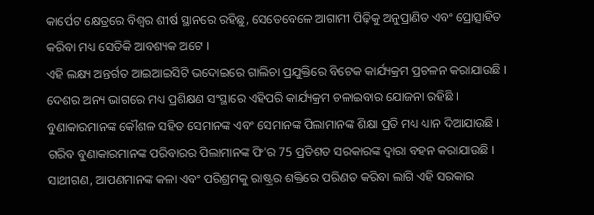କାର୍ପେଟ କ୍ଷେତ୍ରରେ ବିଶ୍ୱର ଶୀର୍ଷ ସ୍ଥାନରେ ରହିଛୁ, ସେତେବେଳେ ଆଗାମୀ ପିଢ଼ିକୁ ଅନୁପ୍ରାଣିତ ଏବଂ ପ୍ରୋତ୍ସାହିତ କରିବା ମଧ୍ୟ ସେତିକି ଆବଶ୍ୟକ ଅଟେ ।
ଏହି ଲକ୍ଷ୍ୟ ଅନ୍ତର୍ଗତ ଆଇଆଇସିଟି ଭଦୋଇରେ ଗାଲିଚା ପ୍ରଯୁକ୍ତିରେ ବିଟେକ କାର୍ଯ୍ୟକ୍ରମ ପ୍ରଚଳନ କରାଯାଉଛି । ଦେଶର ଅନ୍ୟ ଭାଗରେ ମଧ୍ୟ ପ୍ରଶିକ୍ଷଣ ସଂସ୍ଥାରେ ଏହିପରି କାର୍ଯ୍ୟକ୍ରମ ଚଳାଇବାର ଯୋଜନା ରହିଛି । ବୁଣାକାରମାନଙ୍କ କୌଶଳ ସହିତ ସେମାନଙ୍କ ଏବଂ ସେମାନଙ୍କ ପିଲାମାନଙ୍କ ଶିକ୍ଷା ପ୍ରତି ମଧ୍ୟ ଧ୍ୟାନ ଦିଆଯାଉଛି । ଗରିବ ବୁଣାକାରମାନଙ୍କ ପରିବାରର ପିଲାମାନଙ୍କ ଫି'ର 75 ପ୍ରତିଶତ ସରକାରଙ୍କ ଦ୍ୱାରା ବହନ କରାଯାଉଛି ।
ସାଥୀଗଣ, ଆପଣମାନଙ୍କ କଳା ଏବଂ ପରିଶ୍ରମକୁ ରାଷ୍ଟ୍ରର ଶକ୍ତିରେ ପରିଣତ କରିବା ଲାଗି ଏହି ସରକାର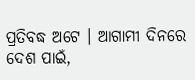ପ୍ରତିବଦ୍ଧ ଅଟେ । ଆଗାମୀ ଦିନରେ ଦେଶ ପାଇଁ,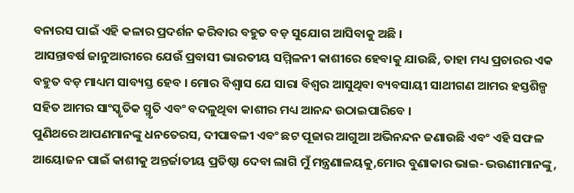ବନାରସ ପାଇଁ ଏହି କଳାର ପ୍ରଦର୍ଶନ କରିବାର ବହୁତ ବଡ଼ ସୁଯୋଗ ଆସିବାକୁ ଅଛି ।
ଆସନ୍ତାବର୍ଷ ଜାନୁଆରୀରେ ଯେଉଁ ପ୍ରବାସୀ ଭାରତୀୟ ସମ୍ମିଳନୀ କାଶୀରେ ହେବାକୁ ଯାଉଛି, ତାହା ମଧ୍ୟ ପ୍ରଚାରର ଏକ ବହୁତ ବଡ଼ ମାଧ୍ୟମ ସାବ୍ୟସ୍ତ ହେବ । ମୋର ବିଶ୍ୱାସ ଯେ ସାରା ବିଶ୍ୱର ଆସୁଥିବା ବ୍ୟବସାୟୀ ସାଥୀଗଣ ଆମର ହସ୍ତଶିଳ୍ପ ସହିତ ଆମର ସାଂସ୍କୃତିକ ସ୍ମୃତି ଏବଂ ବଦଳୁଥିବା କାଶୀର ମଧ୍ୟ ଆନନ୍ଦ ଉଠାଇପାରିବେ ।
ପୁଣିଥରେ ଆପଣମାନଙ୍କୁ ଧନତେରସ, ଦୀପାବଳୀ ଏବଂ ଛଟ ପୂଜାର ଆଗୁଆ ଅଭିନନ୍ଦନ ଜଣାଉଛି ଏବଂ ଏହି ସଫଳ ଆୟୋଜନ ପାଇଁ କାଶୀକୁ ଅନ୍ତର୍ଜାତୀୟ ପ୍ରତିଷ୍ଠା ଦେବା ଲାଗି ମୁଁ ମନ୍ତ୍ରଣାଳୟକୁ,ମୋର ବୁଣାକାର ଭାଇ-ଭଉଣୀମାନଙ୍କୁ,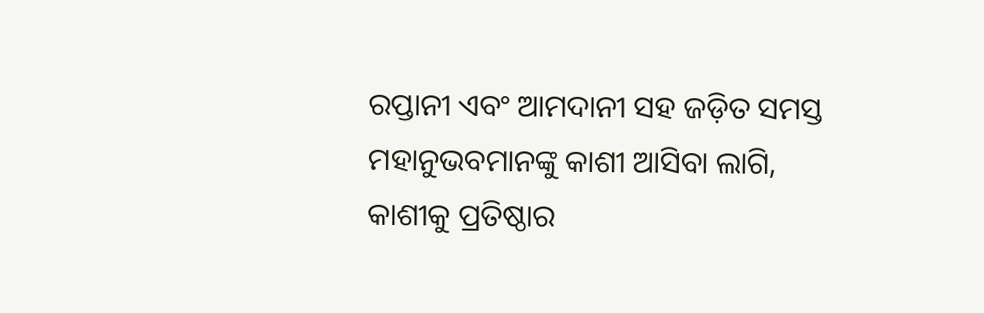ରପ୍ତାନୀ ଏବଂ ଆମଦାନୀ ସହ ଜଡ଼ିତ ସମସ୍ତ ମହାନୁଭବମାନଙ୍କୁ କାଶୀ ଆସିବା ଲାଗି, କାଶୀକୁ ପ୍ରତିଷ୍ଠାର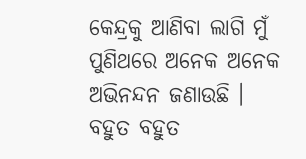କେନ୍ଦ୍ରକୁ ଆଣିବା ଲାଗି ମୁଁ ପୁଣିଥରେ ଅନେକ ଅନେକ ଅଭିନନ୍ଦନ ଜଣାଉଛି ।
ବହୁତ ବହୁତ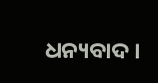ଧନ୍ୟବାଦ ।